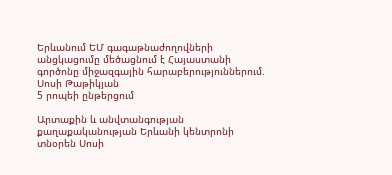Երևանում ԵՄ գագաթնաժողովների անցկացումը մեծացնում է Հայաստանի գործոնը միջազգային հարաբերություններում. Սոսի Թաթիկյան
5 րոպեի ընթերցում

Արտաքին և անվտանգության քաղաքականության Երևանի կենտրոնի տնօրեն Սոսի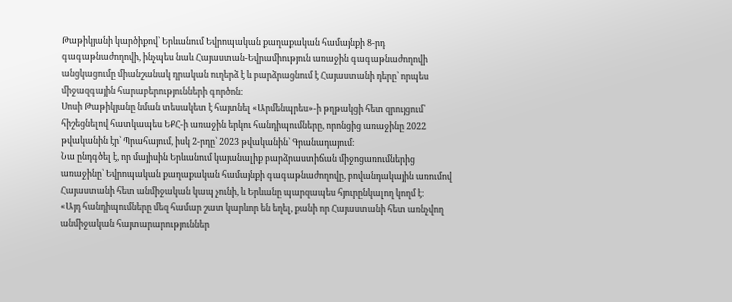Թաթիկյանի կարծիքով՝ Երևանում Եվրոպական քաղաքական համայնքի 8-րդ գագաթնաժողովի, ինչպես նաև Հայաստան-Եվրամիություն առաջին գագաթնաժողովի անցկացումը միանշանակ դրական ուղերձ է և բարձրացնում է Հայաստանի դերը՝ որպես միջազգային հարաբերությունների գործոն։
Սոսի Թաթիկյանը նման տեսակետ է հայտնել «Արմենպրես»-ի թղթակցի հետ զրույցում՝ հիշեցնելով հատկապես ԵՔՀ-ի առաջին երկու հանդիպումները, որոնցից առաջինը 2022 թվականին էր՝ Պրահայում, իսկ 2-րդը՝ 2023 թվականին՝ Գրանադայում։
Նա ընդգծել է, որ մայիսին Երևանում կայանալիք բարձրաստիճան միջոցառումներից առաջինը՝ Եվրոպական քաղաքական համայնքի գագաթնաժողովը, բովանդակային առումով Հայաստանի հետ անմիջական կապ չունի, և Երևանը պարզապես հյուրընկալող կողմ է։
«Այդ հանդիպումները մեզ համար շատ կարևոր են եղել, քանի որ Հայաստանի հետ առնչվող անմիջական հայտարարություններ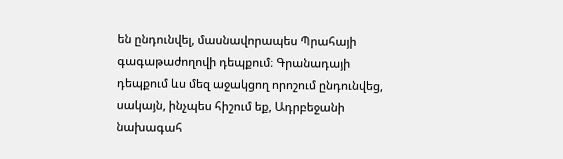են ընդունվել, մասնավորապես Պրահայի գագաթաժողովի դեպքում։ Գրանադայի դեպքում ևս մեզ աջակցող որոշում ընդունվեց, սակայն, ինչպես հիշում եք, Ադրբեջանի նախագահ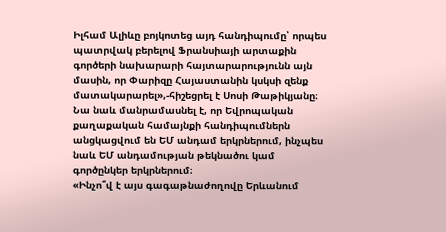Իլհամ Ալիևը բոյկոտեց այդ հանդիպումը՝ որպես պատրվակ բերելով Ֆրանսիայի արտաքին գործերի նախարարի հայտարարությունն այն մասին, որ Փարիզը Հայաստանին կսկսի զենք մատակարարել»,-հիշեցրել է Սոսի Թաթիկյանը։
Նա նաև մանրամասնել է, որ Եվրոպական քաղաքական համայնքի հանդիպումներն անցկացվում են ԵՄ անդամ երկրներում, ինչպես նաև ԵՄ անդամության թեկնածու կամ գործընկեր երկրներում։
«Ինչո՞վ է այս գագաթնաժողովը Երևանում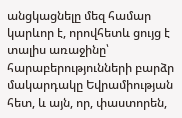անցկացնելը մեզ համար կարևոր է, որովհետև ցույց է տալիս առաջինը՝ հարաբերությունների բարձր մակարդակը Եվրամիության հետ, և այն, որ, փաստորեն,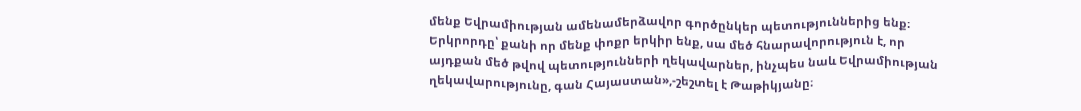մենք Եվրամիության ամենամերձավոր գործընկեր պետություններից ենք։ Երկրորդը՝ քանի որ մենք փոքր երկիր ենք, սա մեծ հնարավորություն է, որ այդքան մեծ թվով պետությունների ղեկավարներ, ինչպես նաև Եվրամիության ղեկավարությունը, գան Հայաստան»,-շեշտել է Թաթիկյանը։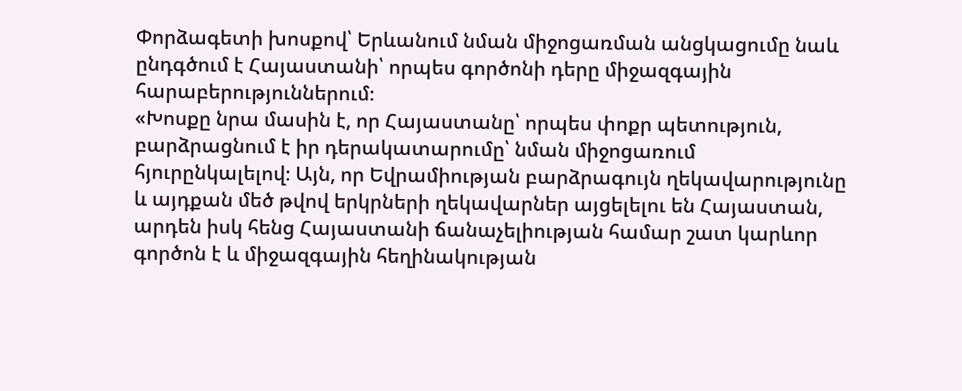Փորձագետի խոսքով՝ Երևանում նման միջոցառման անցկացումը նաև ընդգծում է Հայաստանի՝ որպես գործոնի դերը միջազգային հարաբերություններում։
«Խոսքը նրա մասին է, որ Հայաստանը՝ որպես փոքր պետություն, բարձրացնում է իր դերակատարումը՝ նման միջոցառում հյուրընկալելով։ Այն, որ Եվրամիության բարձրագույն ղեկավարությունը և այդքան մեծ թվով երկրների ղեկավարներ այցելելու են Հայաստան, արդեն իսկ հենց Հայաստանի ճանաչելիության համար շատ կարևոր գործոն է և միջազգային հեղինակության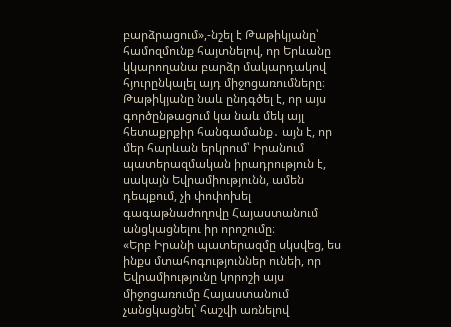բարձրացում»,-նշել է Թաթիկյանը՝ համոզմունք հայտնելով, որ Երևանը կկարողանա բարձր մակարդակով հյուրընկալել այդ միջոցառումները։
Թաթիկյանը նաև ընդգծել է, որ այս գործընթացում կա նաև մեկ այլ հետաքրքիր հանգամանք․ այն է, որ մեր հարևան երկրում՝ Իրանում պատերազմական իրադրություն է, սակայն Եվրամիությունն, ամեն դեպքում, չի փոփոխել գագաթնաժողովը Հայաստանում անցկացնելու իր որոշումը։
«Երբ Իրանի պատերազմը սկսվեց, ես ինքս մտահոգություններ ունեի, որ Եվրամիությունը կորոշի այս միջոցառումը Հայաստանում չանցկացնել՝ հաշվի առնելով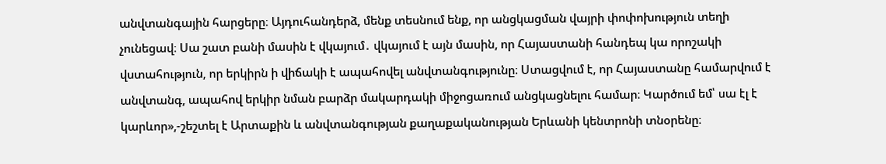անվտանգային հարցերը։ Այդուհանդերձ, մենք տեսնում ենք, որ անցկացման վայրի փոփոխություն տեղի չունեցավ։ Սա շատ բանի մասին է վկայում․ վկայում է այն մասին, որ Հայաստանի հանդեպ կա որոշակի վստահություն, որ երկիրն ի վիճակի է ապահովել անվտանգությունը։ Ստացվում է, որ Հայաստանը համարվում է անվտանգ, ապահով երկիր նման բարձր մակարդակի միջոցառում անցկացնելու համար։ Կարծում եմ՝ սա էլ է կարևոր»,-շեշտել է Արտաքին և անվտանգության քաղաքականության Երևանի կենտրոնի տնօրենը։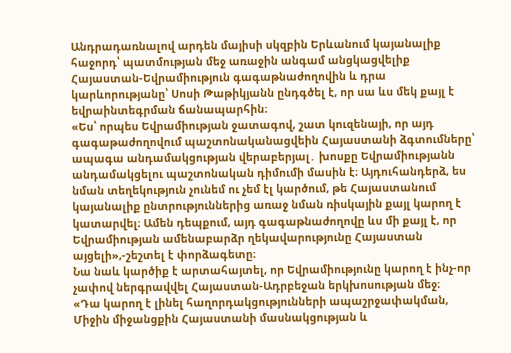Անդրադառնալով արդեն մայիսի սկզբին Երևանում կայանալիք հաջորդ՝ պատմության մեջ առաջին անգամ անցկացվելիք Հայաստան-Եվրամիություն գագաթնաժողովին և դրա կարևորությանը՝ Սոսի Թաթիկյանն ընդգծել է, որ սա ևս մեկ քայլ է եվրաինտեգրման ճանապարհին։
«Ես՝ որպես Եվրամիության ջատագով, շատ կուզենայի, որ այդ գագաթաժողովում պաշտոնականացվեին Հայաստանի ձգտումները՝ ապագա անդամակցության վերաբերյալ․ խոսքը Եվրամիությանն անդամակցելու պաշտոնական դիմումի մասին է։ Այդուհանդերձ, ես նման տեղեկություն չունեմ ու չեմ էլ կարծում, թե Հայաստանում կայանալիք ընտրություններից առաջ նման ռիսկային քայլ կարող է կատարվել։ Ամեն դեպքում, այդ գագաթնաժողովը ևս մի քայլ է, որ Եվրամիության ամենաբարձր ղեկավարությունը Հայաստան այցելի»,-շեշտել է փորձագետը։
Նա նաև կարծիք է արտահայտել, որ Եվրամիությունը կարող է ինչ-որ չափով ներգրավվել Հայաստան-Ադրբեջան երկխոսության մեջ։
«Դա կարող է լինել հաղորդակցությունների ապաշրջափակման, Միջին միջանցքին Հայաստանի մասնակցության և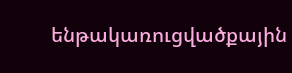ենթակառուցվածքային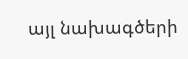այլ նախագծերի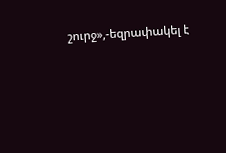շուրջ»,-եզրափակել է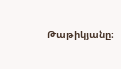Թաթիկյանը։